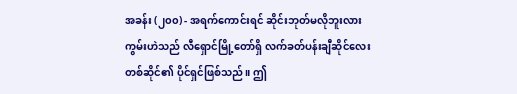အခန်း (၂၀၀) - အရက်ကောင်းရင် ဆိုင်းဘုတ်မလိုဘူးလား
ကွမ်းဟဲသည် လီရှောင်မြို့တော်ရှိ လက်ခတ်ပန်းချီဆိုင်လေးတစ်ဆိုင်၏ ပိုင်ရှင်ဖြစ်သည်။ ဤ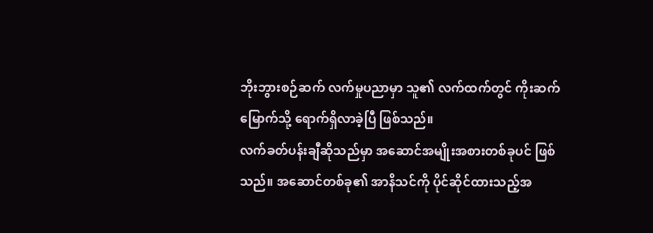ဘိုးဘွားစဉ်ဆက် လက်မှုပညာမှာ သူ၏ လက်ထက်တွင် ကိုးဆက်မြောက်သို့ ရောက်ရှိလာခဲ့ပြီ ဖြစ်သည်။
လက်ခတ်ပန်းချီဆိုသည်မှာ အဆောင်အမျိုးအစားတစ်ခုပင် ဖြစ်သည်။ အဆောင်တစ်ခု၏ အာနိသင်ကို ပိုင်ဆိုင်ထားသည့်အ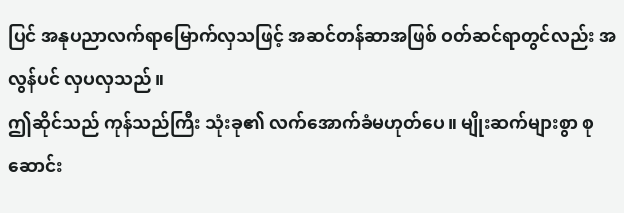ပြင် အနုပညာလက်ရာမြောက်လှသဖြင့် အဆင်တန်ဆာအဖြစ် ဝတ်ဆင်ရာတွင်လည်း အလွန်ပင် လှပလှသည်။
ဤဆိုင်သည် ကုန်သည်ကြီး သုံးခု၏ လက်အောက်ခံမဟုတ်ပေ။ မျိုးဆက်များစွာ စုဆောင်း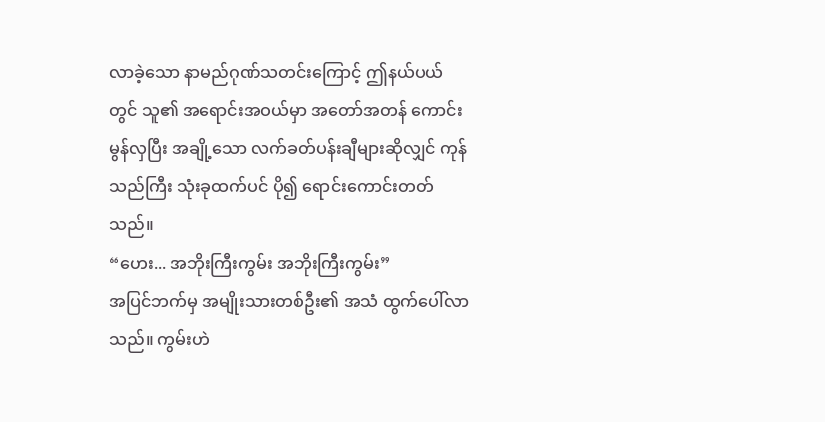လာခဲ့သော နာမည်ဂုဏ်သတင်းကြောင့် ဤနယ်ပယ်တွင် သူ၏ အရောင်းအဝယ်မှာ အတော်အတန် ကောင်းမွန်လှပြီး အချို့သော လက်ခတ်ပန်းချီများဆိုလျှင် ကုန်သည်ကြီး သုံးခုထက်ပင် ပို၍ ရောင်းကောင်းတတ်သည်။
“ဟေး... အဘိုးကြီးကွမ်း အဘိုးကြီးကွမ်း”
အပြင်ဘက်မှ အမျိုးသားတစ်ဦး၏ အသံ ထွက်ပေါ်လာသည်။ ကွမ်းဟဲ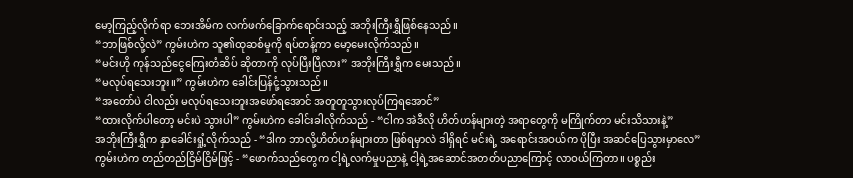မော့ကြည့်လိုက်ရာ ဘေးအိမ်က လက်ဖက်ခြောက်ရောင်းသည့် အဘိုးကြီးရွှီဖြစ်နေသည်။
“ဘာဖြစ်လို့လဲ” ကွမ်းဟဲက သူ၏ထုဆစ်မှုကို ရပ်တန့်ကာ မော့မေးလိုက်သည်။
“မင်းဟို ကုန်သည်ငွေကြေးတံဆိပ် ဆိုတာကို လုပ်ပြီးပြီလား” အဘိုးကြီးရွှီက မေးသည်။
“မလုပ်ရသေးဘူး။” ကွမ်းဟဲက ခေါင်းပြန်ငုံ့သွားသည်။
“အတော်ပဲ ငါလည်း မလုပ်ရသေးဘူးအဖော်ရအောင် အတူတူသွားလုပ်ကြရအောင်”
“ထားလိုက်ပါတော့ မင်းပဲ သွားပါ” ကွမ်းဟဲက ခေါင်းခါလိုက်သည် - “ငါက အဲဒီလို ဟိတ်ဟန်များတဲ့ အရာတွေကို မကြိုက်တာ မင်းသိသားနဲ့”
အဘိုးကြီးရွှီက နှာခေါင်းရှုံ့လိုက်သည် - “ဒါက ဘာလို့ဟိတ်ဟန်များတာ ဖြစ်ရမှာလဲ ဒါရှိရင် မင်းရဲ့ အရောင်းအဝယ်က ပိုပြီး အဆင်ပြေသွားမှာလေ”
ကွမ်းဟဲက တည်တည်ငြိမ်ငြိမ်ဖြင့် - “ဖောက်သည်တွေက ငါ့ရဲ့လက်မှုပညာနဲ့ ငါ့ရဲ့အဆောင်အတတ်ပညာကြောင့် လာဝယ်ကြတာ။ ပစ္စည်း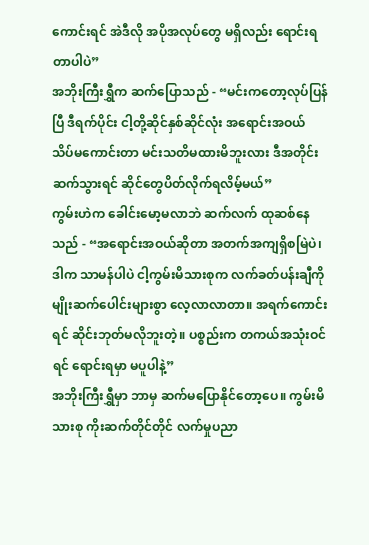ကောင်းရင် အဲဒီလို အပိုအလုပ်တွေ မရှိလည်း ရောင်းရတာပါပဲ”
အဘိုးကြီးရွှီက ဆက်ပြောသည် - “မင်းကတော့လုပ်ပြန်ပြီ ဒီရက်ပိုင်း ငါ့တို့ဆိုင်နှစ်ဆိုင်လုံး အရောင်းအဝယ် သိပ်မကောင်းတာ မင်းသတိမထားမိဘူးလား ဒီအတိုင်း ဆက်သွားရင် ဆိုင်တွေပိတ်လိုက်ရလိမ့်မယ်”
ကွမ်းဟဲက ခေါင်းမော့မလာဘဲ ဆက်လက် ထုဆစ်နေသည် - “အရောင်းအဝယ်ဆိုတာ အတက်အကျရှိစမြဲပဲ၊ ဒါက သာမန်ပါပဲ ငါ့ကွမ်းမိသားစုက လက်ခတ်ပန်းချီကို မျိုးဆက်ပေါင်းများစွာ လေ့လာလာတာ။ အရက်ကောင်းရင် ဆိုင်းဘုတ်မလိုဘူးတဲ့။ ပစ္စည်းက တကယ်အသုံးဝင်ရင် ရောင်းရမှာ မပူပါနဲ့”
အဘိုးကြီးရွှီမှာ ဘာမှ ဆက်မပြောနိုင်တော့ပေ။ ကွမ်းမိသားစု ကိုးဆက်တိုင်တိုင် လက်မှုပညာ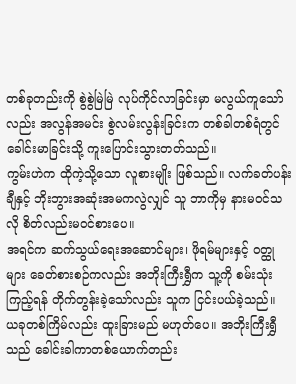တစ်ခုတည်းကို စွဲစွဲမြဲမြဲ လုပ်ကိုင်လာခြင်းမှာ မလွယ်ကူသော်လည်း အလွန်အမင်း စွဲလမ်းလွန်းခြင်းက တစ်ခါတစ်ရံတွင် ခေါင်းမာခြင်းသို့ ကူးပြောင်းသွားတတ်သည်။
ကွမ်းဟဲက ထိုကဲ့သို့သော လူစားမျိုး ဖြစ်သည်။ လက်ခတ်ပန်းချီနှင့် ဘိုးဘွားအဆုံးအမကလွဲလျှင် သူ ဘာကိုမှ နားမဝင်သလို စိတ်လည်းမဝင်စားပေ။
အရင်က ဆက်သွယ်ရေးအဆောင်များ၊ ဖိုရမ်များနှင့် ဝတ္ထုများ ခေတ်စားစဉ်ကလည်း အဘိုးကြီးရွှီက သူ့ကို စမ်းသုံးကြည့်ရန် တိုက်တွန်းခဲ့သော်လည်း သူက ငြင်းပယ်ခဲ့သည်။
ယခုတစ်ကြိမ်လည်း ထူးခြားမည် မဟုတ်ပေ။ အဘိုးကြီးရွှီသည် ခေါင်းခါကာတစ်ယောက်တည်း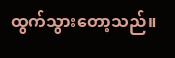ထွက်သွားတော့သည်။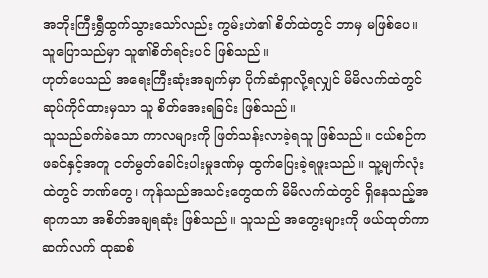အဘိုးကြီးရွှီထွက်သွားသော်လည်း ကွမ်းဟဲ၏ စိတ်ထဲတွင် ဘာမှ မဖြစ်ပေ။ သူပြောသည်မှာ သူ၏စိတ်ရင်းပင် ဖြစ်သည်။
ဟုတ်ပေသည် အရေးကြီးဆုံးအချက်မှာ ပိုက်ဆံရှာလို့ရလျှင် မိမိလက်ထဲတွင် ဆုပ်ကိုင်ထားမှသာ သူ စိတ်အေးရခြင်း ဖြစ်သည်။
သူသည်ခက်ခဲသော ကာလများကို ဖြတ်သန်းလာခဲ့ရသူ ဖြစ်သည်။ ငယ်စဉ်က ဖခင်နှင့်အတူ ငတ်မွတ်ခေါင်းပါးမှုဒဏ်မှ ထွက်ပြေးခဲ့ရဖူးသည်။ သူ့မျက်လုံးထဲတွင် ဘဏ်တွေ၊ ကုန်သည်အသင်းတွေထက် မိမိလက်ထဲတွင် ရှိနေသည့်အရာကသာ အစိတ်အချရဆုံး ဖြစ်သည်။ သူသည် အတွေးများကို ဖယ်ထုတ်ကာ ဆက်လက် ထုဆစ်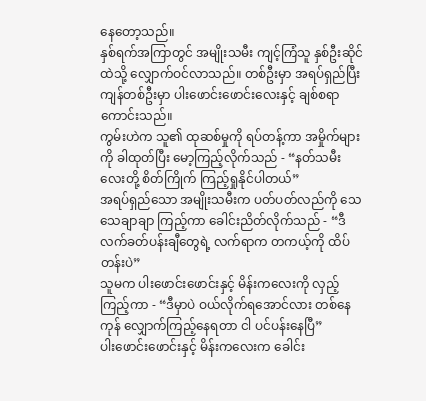နေတော့သည်။
နှစ်ရက်အကြာတွင် အမျိုးသမီး ကျင့်ကြံသူ နှစ်ဦးဆိုင်ထဲသို့ လျှောက်ဝင်လာသည်။ တစ်ဦးမှာ အရပ်ရှည်ပြီး ကျန်တစ်ဦးမှာ ပါးဖောင်းဖောင်းလေးနှင့် ချစ်စရာကောင်းသည်။
ကွမ်းဟဲက သူ၏ ထုဆစ်မှုကို ရပ်တန့်ကာ အမှိုက်များကို ခါထုတ်ပြီး မော့ကြည့်လိုက်သည် - “နတ်သမီးလေးတို့ စိတ်ကြိုက် ကြည့်ရှုနိုင်ပါတယ်”
အရပ်ရှည်သော အမျိုးသမီးက ပတ်ပတ်လည်ကို သေသေချာချာ ကြည့်ကာ ခေါင်းညိတ်လိုက်သည် - “ဒီလက်ခတ်ပန်းချီတွေရဲ့ လက်ရာက တကယ့်ကို ထိပ်တန်းပဲ”
သူမက ပါးဖောင်းဖောင်းနှင့် မိန်းကလေးကို လှည့်ကြည့်ကာ - “ဒီမှာပဲ ဝယ်လိုက်ရအောင်လား တစ်နေကုန် လျှောက်ကြည့်နေရတာ ငါ ပင်ပန်းနေပြီ”
ပါးဖောင်းဖောင်းနှင့် မိန်းကလေးက ခေါင်း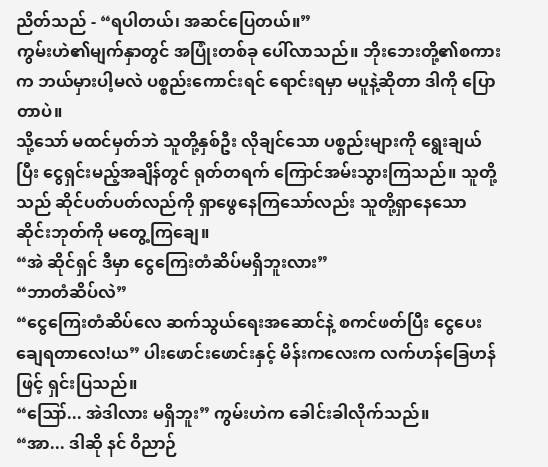ညိတ်သည် - “ရပါတယ်၊ အဆင်ပြေတယ်။”
ကွမ်းဟဲ၏မျက်နှာတွင် အပြုံးတစ်ခု ပေါ်လာသည်။ ဘိုးဘေးတို့၏စကားက ဘယ်မှားပါ့မလဲ ပစ္စည်းကောင်းရင် ရောင်းရမှာ မပူနဲ့ဆိုတာ ဒါကို ပြောတာပဲ။
သို့သော် မထင်မှတ်ဘဲ သူတို့နှစ်ဦး လိုချင်သော ပစ္စည်းများကို ရွေးချယ်ပြီး ငွေရှင်းမည့်အချိန်တွင် ရုတ်တရက် ကြောင်အမ်းသွားကြသည်။ သူတို့သည် ဆိုင်ပတ်ပတ်လည်ကို ရှာဖွေနေကြသော်လည်း သူတို့ရှာနေသော ဆိုင်းဘုတ်ကို မတွေ့ကြချေ။
“အဲ ဆိုင်ရှင် ဒီမှာ ငွေကြေးတံဆိပ်မရှိဘူးလား”
“ဘာတံဆိပ်လဲ”
“ငွေကြေးတံဆိပ်လေ ဆက်သွယ်ရေးအဆောင်နဲ့ စကင်ဖတ်ပြီး ငွေပေးချေရတာလေ!ယ” ပါးဖောင်းဖောင်းနှင့် မိန်းကလေးက လက်ဟန်ခြေဟန်ဖြင့် ရှင်းပြသည်။
“ဪ... အဲဒါလား မရှိဘူး” ကွမ်းဟဲက ခေါင်းခါလိုက်သည်။
“အာ... ဒါဆို နင် ဝိညာဉ်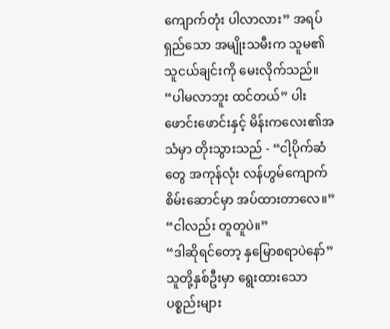ကျောက်တုံး ပါလာလား” အရပ်ရှည်သော အမျိုးသမီးက သူမ၏ သူငယ်ချင်းကို မေးလိုက်သည်။
“ပါမလာဘူး ထင်တယ်” ပါးဖောင်းဖောင်းနှင့် မိန်းကလေး၏အသံမှာ တိုးသွားသည် - “ငါ့ပိုက်ဆံတွေ အကုန်လုံး လန်ဟွမ်ကျောက်စိမ်းဆောင်မှာ အပ်ထားတာလေ။”
“ငါလည်း တူတူပဲ။”
“ဒါဆိုရင်တော့ နှမြောစရာပဲနော်”
သူတို့နှစ်ဦးမှာ ရွေးထားသော ပစ္စည်းများ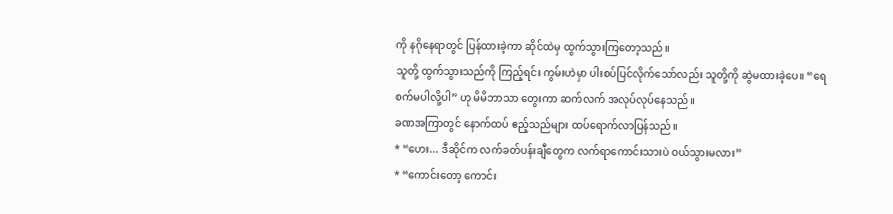ကို နဂိုနေရာတွင် ပြန်ထားခဲ့ကာ ဆိုင်ထဲမှ ထွက်သွားကြတော့သည်။
သူတို့ ထွက်သွားသည်ကို ကြည့်ရင်း ကွမ်းဟဲမှာ ပါးစပ်ပြင်လိုက်သော်လည်း သူတို့ကို ဆွဲမထားခဲ့ပေ။ “ရေစက်မပါလို့ပါ” ဟု မိမိဘာသာ တွေးကာ ဆက်လက် အလုပ်လုပ်နေသည်။
ခဏအကြာတွင် နောက်ထပ် ဧည့်သည်များ ထပ်ရောက်လာပြန်သည်။
* “ဟေး... ဒီဆိုင်က လက်ခတ်ပန်းချီတွေက လက်ရာကောင်းသားပဲ ဝယ်သွားမလား”
* “ကောင်းတော့ ကောင်း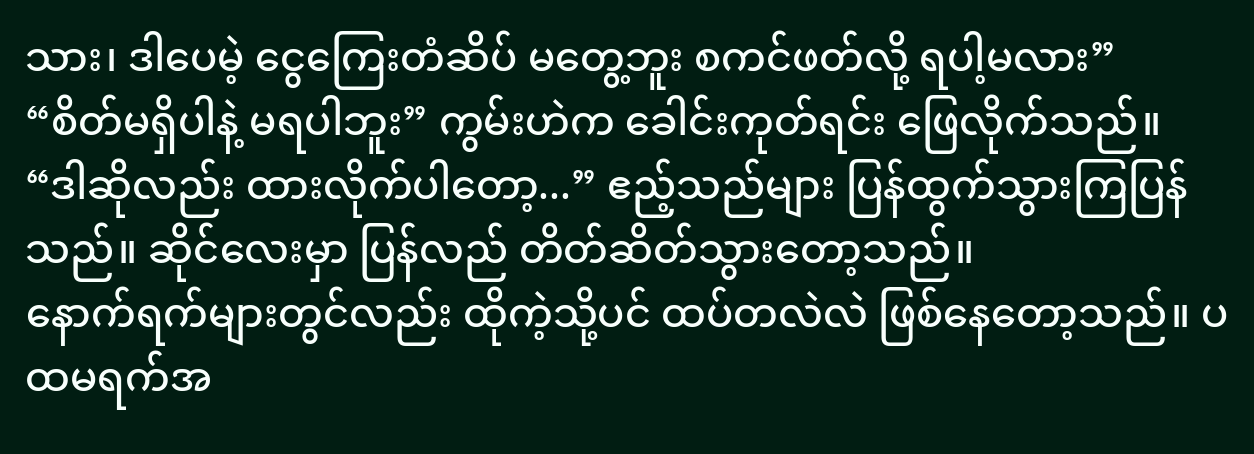သား၊ ဒါပေမဲ့ ငွေကြေးတံဆိပ် မတွေ့ဘူး စကင်ဖတ်လို့ ရပါ့မလား”
“စိတ်မရှိပါနဲ့ မရပါဘူး” ကွမ်းဟဲက ခေါင်းကုတ်ရင်း ဖြေလိုက်သည်။
“ဒါဆိုလည်း ထားလိုက်ပါတော့...” ဧည့်သည်များ ပြန်ထွက်သွားကြပြန်သည်။ ဆိုင်လေးမှာ ပြန်လည် တိတ်ဆိတ်သွားတော့သည်။
နောက်ရက်များတွင်လည်း ထိုကဲ့သို့ပင် ထပ်တလဲလဲ ဖြစ်နေတော့သည်။ ပထမရက်အ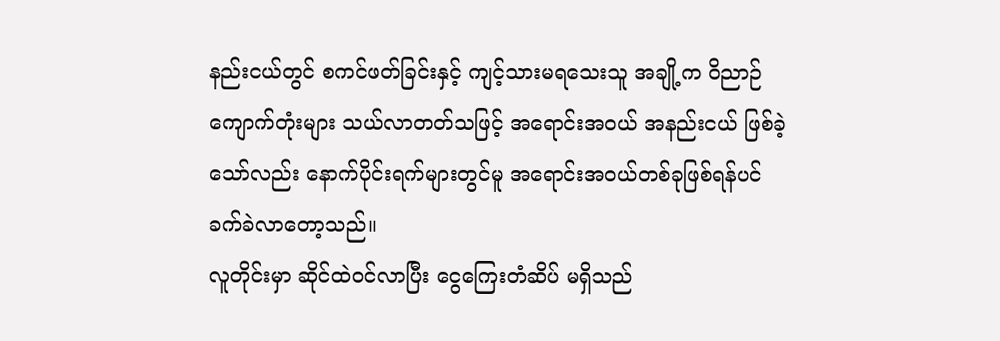နည်းငယ်တွင် စကင်ဖတ်ခြင်းနှင့် ကျင့်သားမရသေးသူ အချို့က ဝိညာဉ်ကျောက်တုံးများ သယ်လာတတ်သဖြင့် အရောင်းအဝယ် အနည်းငယ် ဖြစ်ခဲ့သော်လည်း နောက်ပိုင်းရက်များတွင်မူ အရောင်းအဝယ်တစ်ခုဖြစ်ရန်ပင် ခက်ခဲလာတော့သည်။
လူတိုင်းမှာ ဆိုင်ထဲဝင်လာပြီး ငွေကြေးတံဆိပ် မရှိသည်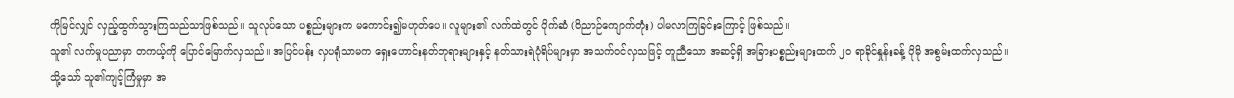ကိုမြင်လျှင် လှည့်ထွက်သွားကြသည်သာဖြစ်သည်။ သူလုပ်သော ပစ္စည်းများက မကောင်း၍မဟုတ်ပေ။ လူများ၏ လက်ထဲတွင် ပိုက်ဆံ (ဝိညာဉ်ကျောက်တုံး) ပါမလာကြခြင်းကြောင့် ဖြစ်သည်။
သူ၏ လက်မှုပညာမှာ တကယ့်ကို ပြောင်မြောက်လှသည်။ အပြင်ပန်း လှပရုံသာမက ရှေးဟောင်းနတ်ဘုရားများနှင့် နတ်သားရဲပုံရိပ်များမှာ အသက်ဝင်လှသဖြင့် တူညီသော အဆင့်ရှိ အခြားပစ္စည်းများထက် ၂၀ ရာခိုင်နှုန်းခန့် ပိုမို အစွမ်းထက်လှသည်။
သို့သော် သူ၏ကျင့်ကြံမှုမှာ အ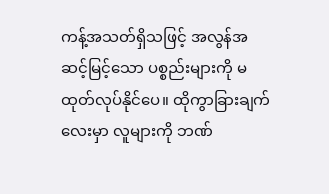ကန့်အသတ်ရှိသဖြင့် အလွန်အဆင့်မြင့်သော ပစ္စည်းများကို မထုတ်လုပ်နိုင်ပေ။ ထိုကွာခြားချက်လေးမှာ လူများကို ဘဏ်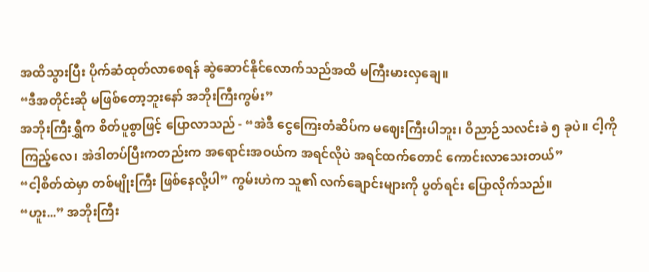အထိသွားပြီး ပိုက်ဆံထုတ်လာစေရန် ဆွဲဆောင်နိုင်လောက်သည်အထိ မကြီးမားလှချေ။
“ဒီအတိုင်းဆို မဖြစ်တော့ဘူးနော် အဘိုးကြီးကွမ်း”
အဘိုးကြီးရွှီက စိတ်ပူစွာဖြင့် ပြောလာသည် - “အဲဒီ ငွေကြေးတံဆိပ်က မဈေးကြီးပါဘူး၊ ဝိညာဉ်သလင်းခဲ ၅ ခုပဲ။ ငါ့ကိုကြည့်လေ၊ အဲဒါတပ်ပြီးကတည်းက အရောင်းအဝယ်က အရင်လိုပဲ အရင်ထက်တောင် ကောင်းလာသေးတယ်”
“ငါ့စိတ်ထဲမှာ တစ်မျိုးကြီး ဖြစ်နေလို့ပါ” ကွမ်းဟဲက သူ၏ လက်ချောင်းများကို ပွတ်ရင်း ပြောလိုက်သည်။
“ဟူး...” အဘိုးကြီး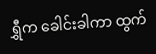ရွှီက ခေါင်းခါကာ ထွက်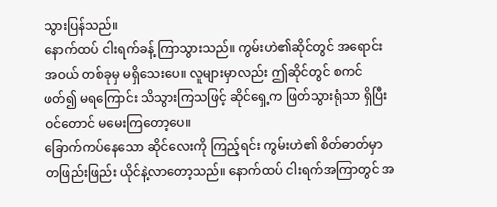သွားပြန်သည်။
နောက်ထပ် ငါးရက်ခန့် ကြာသွားသည်။ ကွမ်းဟဲ၏ဆိုင်တွင် အရောင်းအဝယ် တစ်ခုမှ မရှိသေးပေ။ လူများမှာလည်း ဤဆိုင်တွင် စကင်ဖတ်၍ မရကြောင်း သိသွားကြသဖြင့် ဆိုင်ရှေ့က ဖြတ်သွားရုံသာ ရှိပြီးဝင်တောင် မမေးကြတော့ပေ။
ခြောက်ကပ်နေသော ဆိုင်လေးကို ကြည့်ရင်း ကွမ်းဟဲ၏ စိတ်ဓာတ်မှာ တဖြည်းဖြည်း ယိုင်နဲ့လာတော့သည်။ နောက်ထပ် ငါးရက်အကြာတွင် အ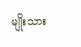မျိုးသား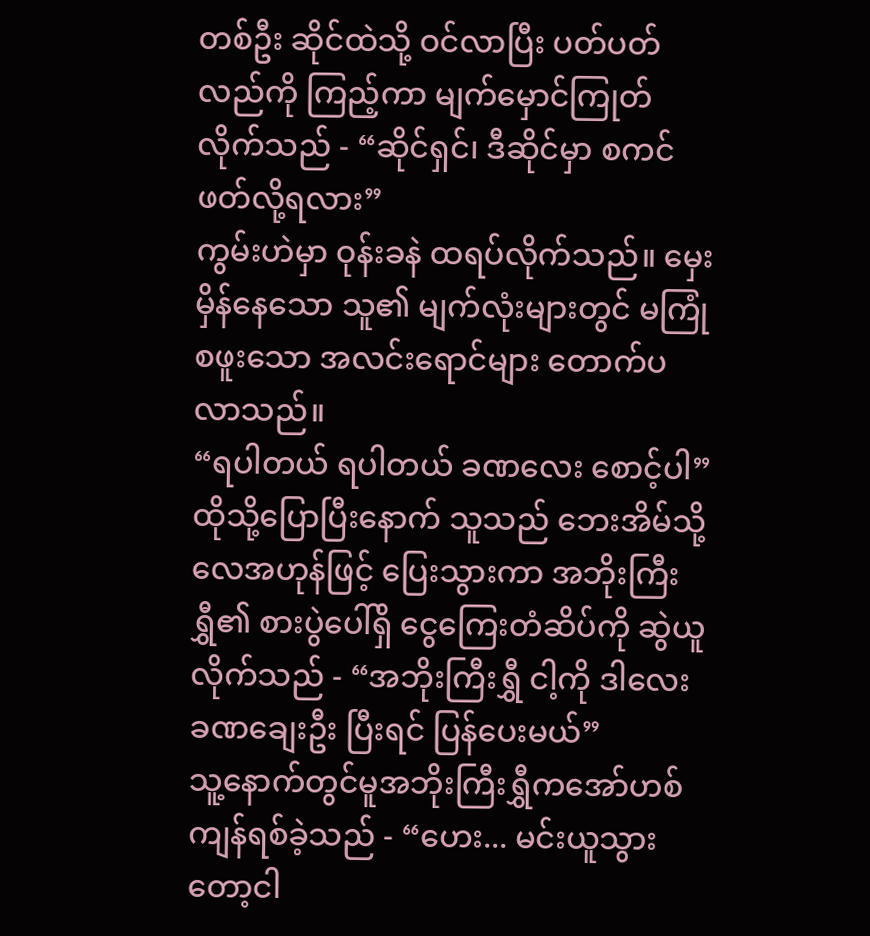တစ်ဦး ဆိုင်ထဲသို့ ဝင်လာပြီး ပတ်ပတ်လည်ကို ကြည့်ကာ မျက်မှောင်ကြုတ်လိုက်သည် - “ဆိုင်ရှင်၊ ဒီဆိုင်မှာ စကင်ဖတ်လို့ရလား”
ကွမ်းဟဲမှာ ဝုန်းခနဲ ထရပ်လိုက်သည်။ မှေးမှိန်နေသော သူ၏ မျက်လုံးများတွင် မကြုံစဖူးသော အလင်းရောင်များ တောက်ပလာသည်။
“ရပါတယ် ရပါတယ် ခဏလေး စောင့်ပါ”
ထိုသို့ပြောပြီးနောက် သူသည် ဘေးအိမ်သို့ လေအဟုန်ဖြင့် ပြေးသွားကာ အဘိုးကြီးရွှီ၏ စားပွဲပေါ်ရှိ ငွေကြေးတံဆိပ်ကို ဆွဲယူလိုက်သည် - “အဘိုးကြီးရွှီ ငါ့ကို ဒါလေး ခဏချေးဦး ပြီးရင် ပြန်ပေးမယ်”
သူ့နောက်တွင်မူအဘိုးကြီးရွှီကအော်ဟစ်ကျန်ရစ်ခဲ့သည် - “ဟေး... မင်းယူသွားတော့ငါ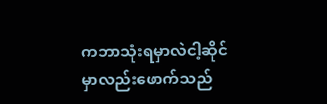ကဘာသုံးရမှာလဲငါ့ဆိုင်မှာလည်းဖောက်သည်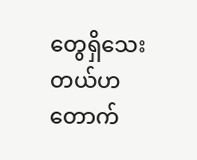တွေရှိသေးတယ်ဟတောက်